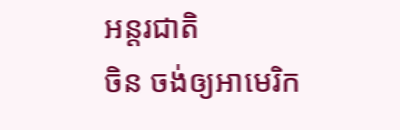អន្តរជាតិ
ចិន ចង់ឲ្យអាមេរិក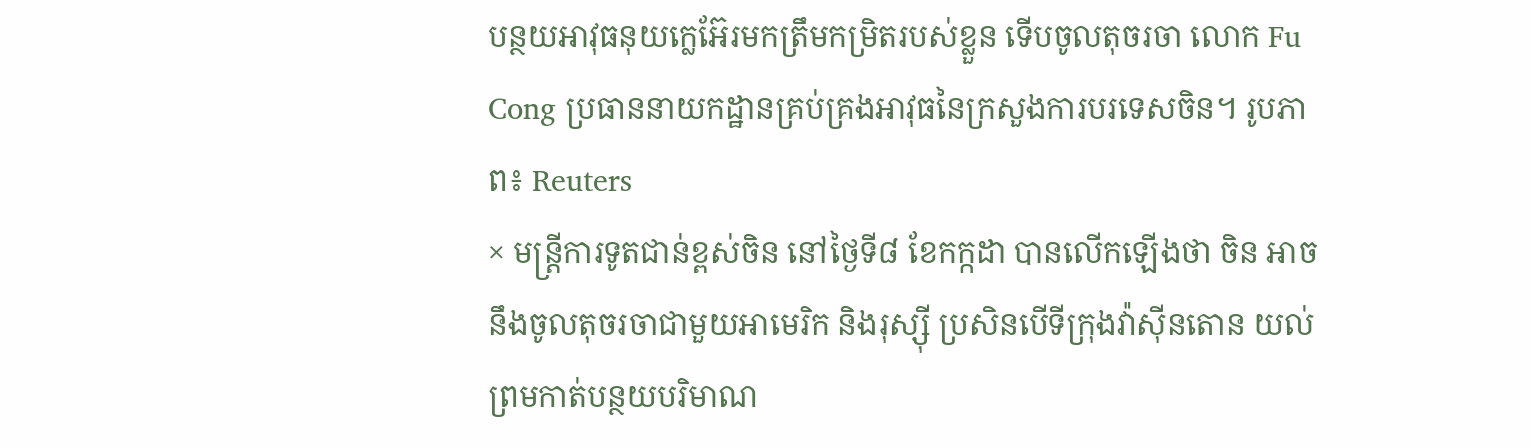បន្ថយអាវុធនុយក្លេអ៊ែរមកត្រឹមកម្រិតរបស់ខ្លួន ទើបចូលតុចរចា លោក Fu Cong ប្រធាននាយកដ្ឋានគ្រប់គ្រងអាវុធនៃក្រសួងការបរទេសចិន។ រូបភាព៖ Reuters
× មន្ត្រីការទូតជាន់ខ្ពស់ចិន នៅថ្ងៃទី៨ ខែកក្កដា បានលើកឡើងថា ចិន អាចនឹងចូលតុចរចាជាមួយអាមេរិក និងរុស្ស៊ី ប្រសិនបើទីក្រុងវ៉ាស៊ីនតោន យល់ព្រមកាត់បន្ថយបរិមាណ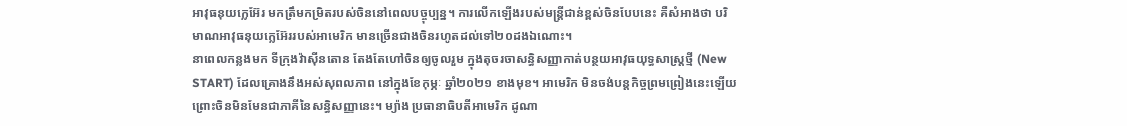អាវុធនុយក្លេអ៊ែរ មកត្រឹមកម្រិតរបស់ចិននៅពេលបច្ចុប្បន្ន។ ការលើកឡើងរបស់មន្ត្រីជាន់ខ្ពស់ចិនបែបនេះ គឺសំអាងថា បរិមាណអាវុធនុយក្លេអ៊ែររបស់អាមេរិក មានច្រើនជាងចិនរហូតដល់ទៅ២០ដងឯណោះ។
នាពេលកន្លងមក ទីក្រុងវ៉ាស៊ីនតោន តែងតែហៅចិនឲ្យចូលរួម ក្នុងតុចរចាសន្ធិសញ្ញាកាត់បន្ថយអាវុធយុទ្ធសាស្ត្រថ្មី (New START) ដែលគ្រោងនឹងអស់សុពលភាព នៅក្នុងខែកុម្ភៈ ឆ្នាំ២០២១ ខាងមុខ។ អាមេរិក មិនចង់បន្តកិច្ចព្រមព្រៀងនេះឡើយ ព្រោះចិនមិនមែនជាភាគីនៃសន្ធិសញ្ញានេះ។ ម្យ៉ាង ប្រធានាធិបតីអាមេរិក ដូណា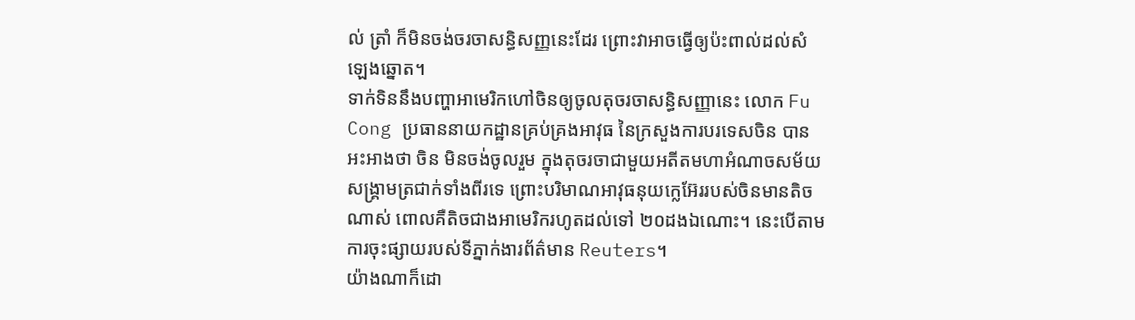ល់ ត្រាំ ក៏មិនចង់ចរចាសន្ធិសញ្ញនេះដែរ ព្រោះវាអាចធ្វើឲ្យប៉ះពាល់ដល់សំឡេងឆ្នោត។
ទាក់ទិននឹងបញ្ហាអាមេរិកហៅចិនឲ្យចូលតុចរចាសន្ធិសញ្ញានេះ លោក Fu Cong ប្រធាននាយកដ្ឋានគ្រប់គ្រងអាវុធ នៃក្រសួងការបរទេសចិន បានអះអាងថា ចិន មិនចង់ចូលរួម ក្នុងតុចរចាជាមួយអតីតមហាអំណាចសម័យសង្គ្រាមត្រជាក់ទាំងពីរទេ ព្រោះបរិមាណអាវុធនុយក្លេអ៊ែររបស់ចិនមានតិចណាស់ ពោលគឺតិចជាងអាមេរិករហូតដល់ទៅ ២០ដងឯណោះ។ នេះបើតាមការចុះផ្សាយរបស់ទីភ្នាក់ងារព័ត៌មាន Reuters។
យ៉ាងណាក៏ដោ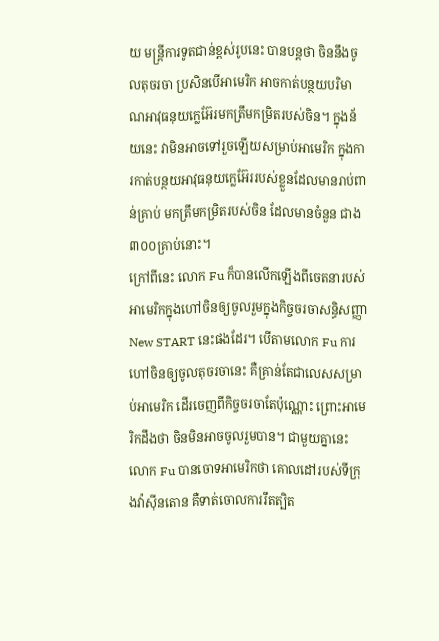យ មន្ត្រីការទូតជាន់ខ្ពស់រូបនេះ បានបន្តថា ចិននឹងចូលតុចរចា ប្រសិនបើអាមេរិក អាចកាត់បន្ថយបរិមាណអាវុធនុយក្លេអ៊ែរមកត្រឹមកម្រិតរបស់ចិន។ ក្នុងន័យនេះ វាមិនអាចទៅរួចឡើយសម្រាប់អាមេរិក ក្នុងការកាត់បន្ថយអាវុធនុយក្លេអ៊ែររបស់ខ្លួនដែលមានរាប់ពាន់គ្រាប់ មកត្រឹមកម្រិតរបស់ចិន ដែលមានចំនួន ជាង ៣០០គ្រាប់នោះ។
ក្រៅពីនេះ លោក Fu ក៏បានលើកឡើងពីចេតនារបស់អាមេរិកក្នុងហៅចិនឲ្យចូលរួមក្នុងកិច្ចចរចាសន្ធិសញ្ញា New START នេះផងដែរ។ បើតាមលោក Fu ការហៅចិនឲ្យចូលតុចរចានេះ គឺគ្រាន់តែជាលេសសម្រាប់អាមេរិក ដើរចេញពីកិច្ចចរចាតែប៉ុណ្ណោះ ព្រោះអាមេរិកដឹងថា ចិនមិនអាចចូលរួមបាន។ ជាមួយគ្នានេះ លោក Fu បានចោទអាមេរិកថា គោលដៅរបស់ទីក្រុងវ៉ាស៊ីនតោន គឺទាត់ចោលការរឹតត្បិត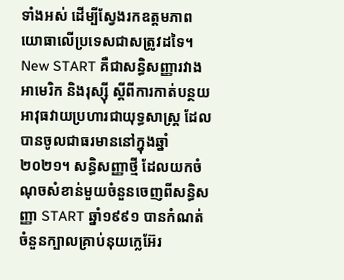ទាំងអស់ ដើម្បីស្វែងរកឧត្តមភាពយោធាលើប្រទេសជាសត្រូវដទៃ។
New START គឺជាសន្ធិសញ្ញារវាងអាមេរិក និងរុស្ស៊ី ស្តីពីការកាត់បន្ថយអាវុធវាយប្រហារជាយុទ្ធសាស្ត្រ ដែលបានចូលជាធរមាននៅក្នុងឆ្នាំ២០២១។ សន្ធិសញ្ញាថ្មី ដែលយកចំណុចសំខាន់មួយចំនួនចេញពីសន្ធិសញ្ញា START ឆ្នាំ១៩៩១ បានកំណត់ចំនួនក្បាលគ្រាប់នុយក្លេអ៊ែរ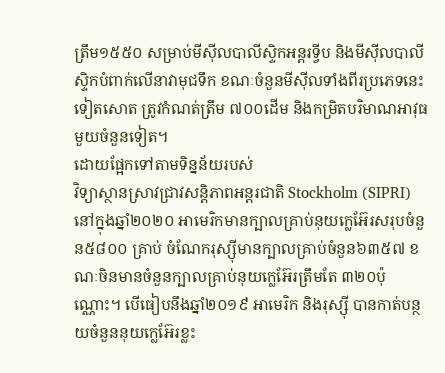ត្រឹម១៥៥០ សម្រាប់មីស៊ីលបាលីស្ទិកអន្តរទ្វីប និងមីស៊ីលបាលីស្ទិកបំពាក់លើនាវាមុជទឹក ខណៈចំនួនមីស៊ីលទាំងពីរប្រភេទនេះទៀតសោត ត្រូវកំណត់ត្រឹម ៧០០ដើម និងកម្រិតបរិមាណអាវុធមួយចំនួនទៀត។
ដោយផ្អែកទៅតាមទិន្នន័យរបស់
វិទ្យាស្ថានស្រាវជ្រាវសន្តិភាពអន្តរជាតិ Stockholm (SIPRI) នៅក្នុងឆ្នាំ២០២០ អាមេរិកមានក្បាលគ្រាប់នុយក្លេអ៊ែរសរុបចំនួន៥៨០០ គ្រាប់ ចំណែករុស្ស៊ីមានក្បាលគ្រាប់ចំនួន៦៣៥៧ ខណៈចិនមានចំនួនក្បាលគ្រាប់នុយក្លេអ៊ែរត្រឹមតែ ៣២០ប៉ុណ្ណោះ។ បើធៀបនឹងឆ្នាំ២០១៩ អាមេរិក និងរុស្ស៊ី បានកាត់បន្ថយចំនួននុយក្លេអ៊ែរខ្លះ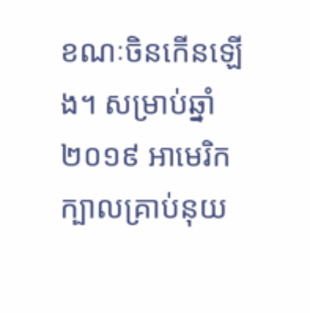ខណៈចិនកើនឡើង។ សម្រាប់ឆ្នាំ២០១៩ អាមេរិកក្បាលគ្រាប់នុយ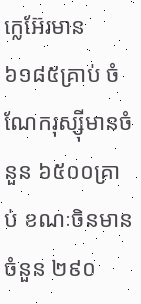ក្លេអ៊ែរមាន៦១៨៥គ្រាប់ ចំណែករុស្ស៊ីមានចំនួន ៦៥០០គ្រាប់ ខណៈចិនមានចំនួន ២៩០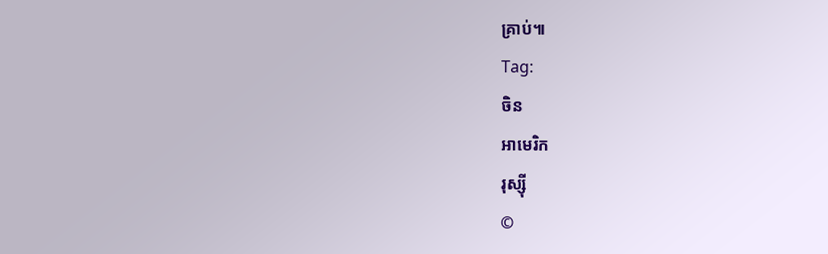គ្រាប់៕
Tag:
ចិន
អាមេរិក
រុស្ស៊ី
©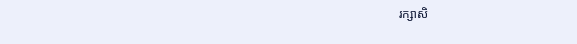រក្សាសិ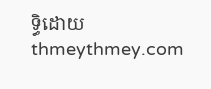ទ្ធិដោយ thmeythmey.com